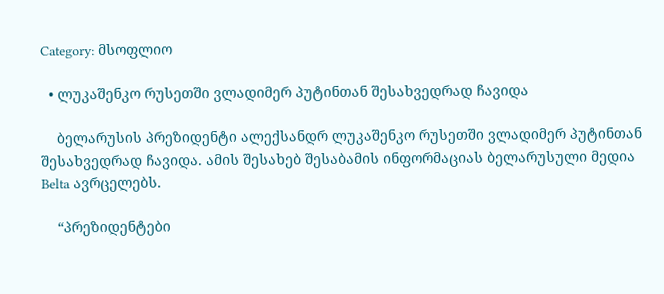Category: მსოფლიო

  • ლუკაშენკო რუსეთში ვლადიმერ პუტინთან შესახვედრად ჩავიდა

    ბელარუსის პრეზიდენტი ალექსანდრ ლუკაშენკო რუსეთში ვლადიმერ პუტინთან შესახვედრად ჩავიდა. ამის შესახებ შესაბამის ინფორმაციას ბელარუსული მედია Belta ავრცელებს.

    “პრეზიდენტები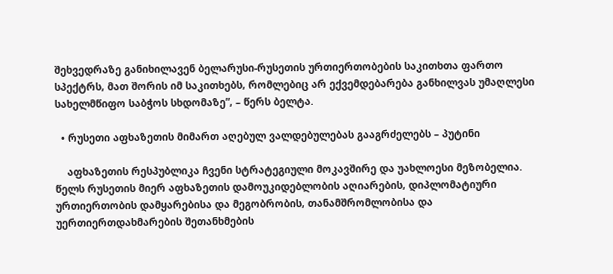შეხვედრაზე განიხილავენ ბელარუსი-რუსეთის ურთიერთობების საკითხთა ფართო სპექტრს, მათ შორის იმ საკითხებს, რომლებიც არ ექვემდებარება განხილვას უმაღლესი სახელმწიფო საბჭოს სხდომაზე”, – წერს ბელტა.

  • რუსეთი აფხაზეთის მიმართ აღებულ ვალდებულებას გააგრძელებს – პუტინი

    აფხაზეთის რესპუბლიკა ჩვენი სტრატეგიული მოკავშირე და უახლოესი მეზობელია. წელს რუსეთის მიერ აფხაზეთის დამოუკიდებლობის აღიარების, დიპლომატიური ურთიერთობის დამყარებისა და მეგობრობის, თანამშრომლობისა და უერთიერთდახმარების შეთანხმების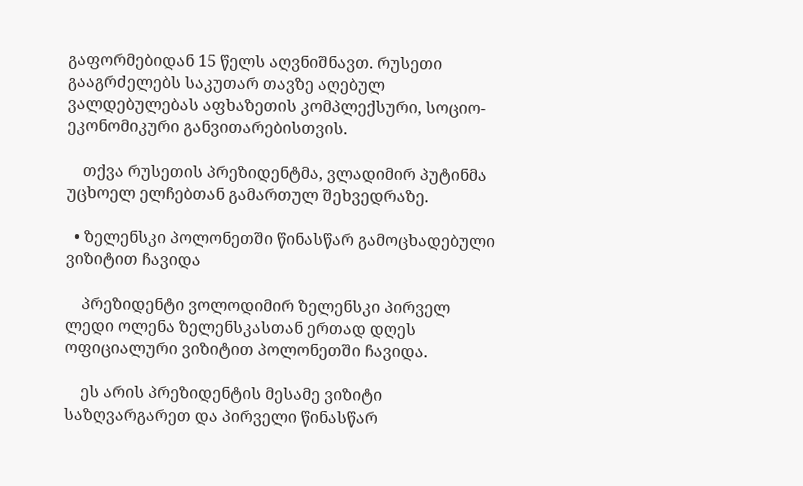გაფორმებიდან 15 წელს აღვნიშნავთ. რუსეთი გააგრძელებს საკუთარ თავზე აღებულ ვალდებულებას აფხაზეთის კომპლექსური, სოციო-ეკონომიკური განვითარებისთვის.

    თქვა რუსეთის პრეზიდენტმა, ვლადიმირ პუტინმა უცხოელ ელჩებთან გამართულ შეხვედრაზე.

  • ზელენსკი პოლონეთში წინასწარ გამოცხადებული ვიზიტით ჩავიდა

    პრეზიდენტი ვოლოდიმირ ზელენსკი პირველ ლედი ოლენა ზელენსკასთან ერთად დღეს ოფიციალური ვიზიტით პოლონეთში ჩავიდა.

    ეს არის პრეზიდენტის მესამე ვიზიტი საზღვარგარეთ და პირველი წინასწარ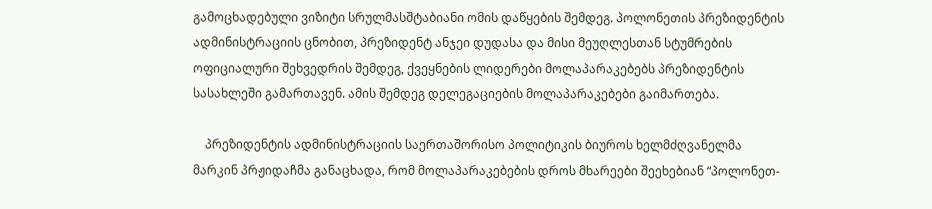გამოცხადებული ვიზიტი სრულმასშტაბიანი ომის დაწყების შემდეგ. პოლონეთის პრეზიდენტის ადმინისტრაციის ცნობით, პრეზიდენტ ანჯეი დუდასა და მისი მეუღლესთან სტუმრების ოფიციალური შეხვედრის შემდეგ, ქვეყნების ლიდერები მოლაპარაკებებს პრეზიდენტის სასახლეში გამართავენ. ამის შემდეგ დელეგაციების მოლაპარაკებები გაიმართება.

    პრეზიდენტის ადმინისტრაციის საერთაშორისო პოლიტიკის ბიუროს ხელმძღვანელმა მარკინ პრჟიდაჩმა განაცხადა, რომ მოლაპარაკებების დროს მხარეები შეეხებიან “პოლონეთ-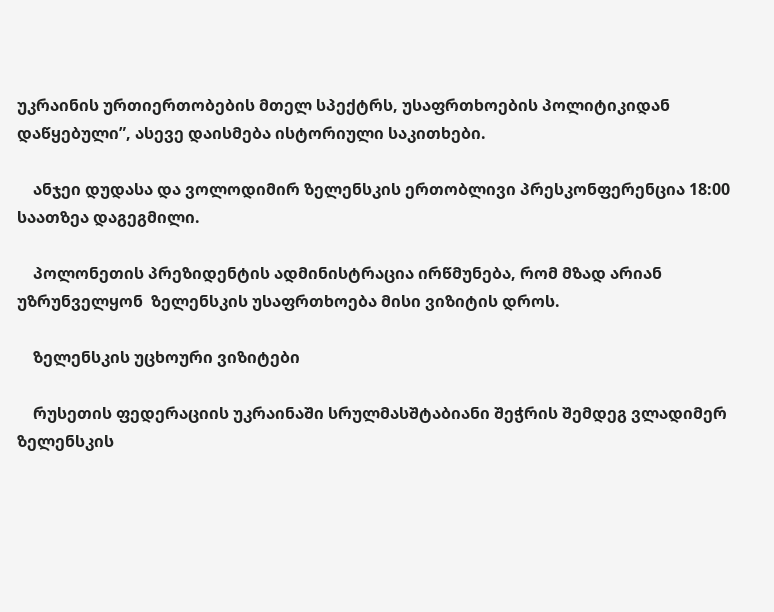უკრაინის ურთიერთობების მთელ სპექტრს, უსაფრთხოების პოლიტიკიდან დაწყებული”, ასევე დაისმება ისტორიული საკითხები.

    ანჯეი დუდასა და ვოლოდიმირ ზელენსკის ერთობლივი პრესკონფერენცია 18:00 საათზეა დაგეგმილი.

    პოლონეთის პრეზიდენტის ადმინისტრაცია ირწმუნება, რომ მზად არიან უზრუნველყონ  ზელენსკის უსაფრთხოება მისი ვიზიტის დროს.

    ზელენსკის უცხოური ვიზიტები

    რუსეთის ფედერაციის უკრაინაში სრულმასშტაბიანი შეჭრის შემდეგ ვლადიმერ ზელენსკის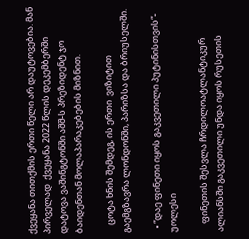ქვეყანა თითქმის ერთი წელი არ დაუტოვებია. მან პირველად  ქვეყანა 2022 წლის დეკემბერში დატოვა ვაშინგტონში აშშ-ს პრეზიდენტ ჯო ბაიდენთან მოლაპარაკებების მიზნით.

    ცოტა ხნის შემდეგ, ის ერთი  ვიზიტით გაემგზავრა ლონდონში, პარიზსა და ბრიუსელში.

  • “დაე ფინეთი იყოს გაკვეთილი პუტინისთვის“- უოლესი

    ფინეთის შესვლა ჩრდილოატლანტიკურ ალიანსში გაკვეთილი უნდა იყოს რუსეთის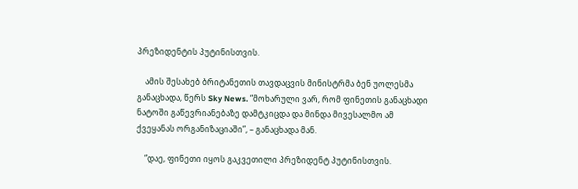პრეზიდენტის პუტინისთვის.

    ამის შესახებ ბრიტანეთის თავდაცვის მინისტრმა ბენ უოლესმა განაცხადა, წერს Sky News. “მოხარული ვარ, რომ ფინეთის განაცხადი ნატოში გაწევრიანებაზე დამტკიცდა და მინდა მივესალმო ამ ქვეყანას ორგანიზაციაში”, – განაცხადა მან.

    “დაე, ფინეთი იყოს გაკვეთილი პრეზიდენტ პუტინისთვის.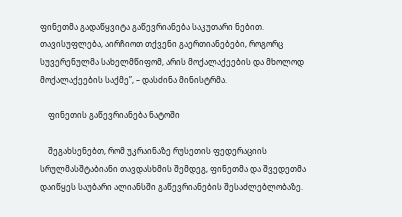ფინეთმა გადაწყვიტა გაწევრიანება საკუთარი ნებით. თავისუფლება, აირჩიოთ თქვენი გაერთიანებები, როგორც სუვერენულმა სახელმწიფომ, არის მოქალაქეების და მხოლოდ მოქალაქეების საქმე”, – დასძინა მინისტრმა.

    ფინეთის გაწევრიანება ნატოში

    შეგახსენებთ, რომ უკრაინაზე რუსეთის ფედერაციის სრულმასშტაბიანი თავდასხმის შემდეგ, ფინეთმა და შვედეთმა დაიწყეს საუბარი ალიანსში გაწევრიანების შესაძლებლობაზე.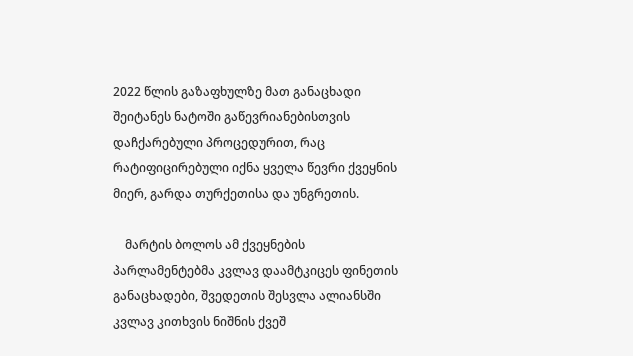2022 წლის გაზაფხულზე მათ განაცხადი შეიტანეს ნატოში გაწევრიანებისთვის  დაჩქარებული პროცედურით, რაც რატიფიცირებული იქნა ყველა წევრი ქვეყნის მიერ, გარდა თურქეთისა და უნგრეთის.

    მარტის ბოლოს ამ ქვეყნების პარლამენტებმა კვლავ დაამტკიცეს ფინეთის განაცხადები, შვედეთის შესვლა ალიანსში კვლავ კითხვის ნიშნის ქვეშ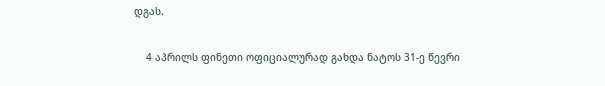დგას.

    4 აპრილს ფინეთი ოფიციალურად გახდა ნატოს 31-ე წევრი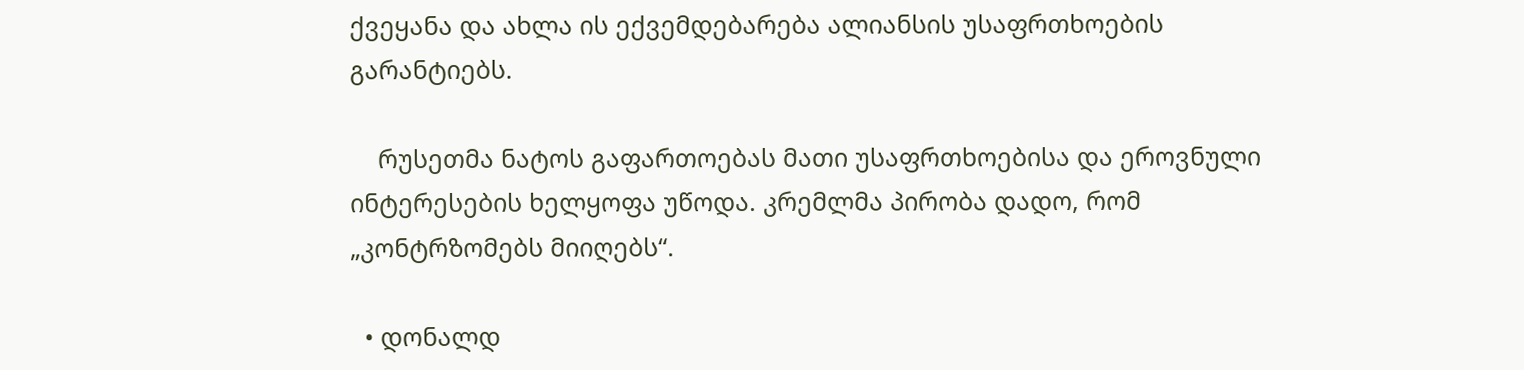ქვეყანა და ახლა ის ექვემდებარება ალიანსის უსაფრთხოების გარანტიებს.

    რუსეთმა ნატოს გაფართოებას მათი უსაფრთხოებისა და ეროვნული ინტერესების ხელყოფა უწოდა. კრემლმა პირობა დადო, რომ „კონტრზომებს მიიღებს“.

  • დონალდ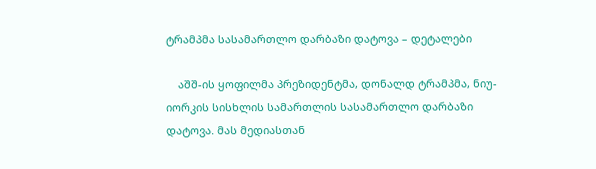ტრამპმა სასამართლო დარბაზი დატოვა – დეტალები

    აშშ-ის ყოფილმა პრეზიდენტმა, დონალდ ტრამპმა, ნიუ-იორკის სისხლის სამართლის სასამართლო დარბაზი დატოვა. მას მედიასთან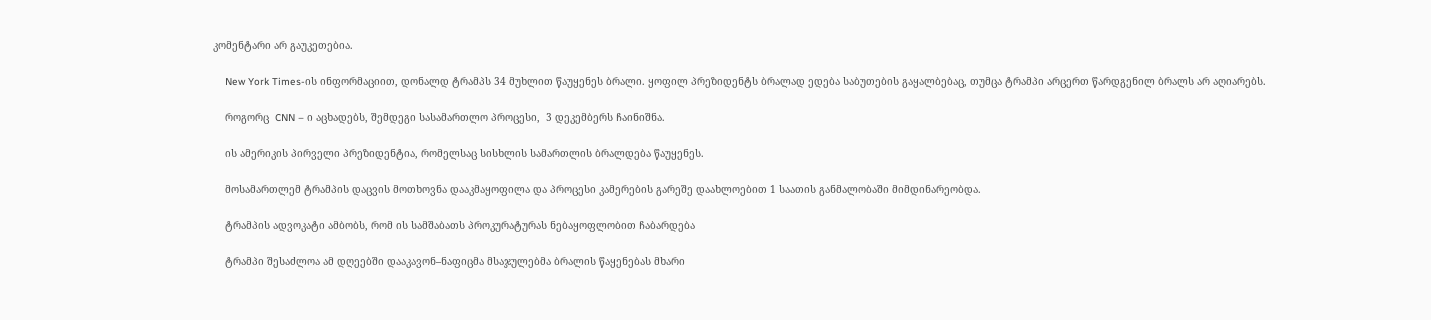კომენტარი არ გაუკეთებია.

    New York Times-ის ინფორმაციით, დონალდ ტრამპს 34 მუხლით წაუყენეს ბრალი. ყოფილ პრეზიდენტს ბრალად ედება საბუთების გაყალბებაც, თუმცა ტრამპი არცერთ წარდგენილ ბრალს არ აღიარებს.

    როგორც  CNN – ი აცხადებს, შემდეგი სასამართლო პროცესი,  3 დეკემბერს ჩაინიშნა.

    ის ამერიკის პირველი პრეზიდენტია, რომელსაც სისხლის სამართლის ბრალდება წაუყენეს.

    მოსამართლემ ტრამპის დაცვის მოთხოვნა დააკმაყოფილა და პროცესი კამერების გარეშე დაახლოებით 1 საათის განმალობაში მიმდინარეობდა.

    ტრამპის ადვოკატი ამბობს, რომ ის სამშაბათს პროკურატურას ნებაყოფლობით ჩაბარდება

    ტრამპი შესაძლოა ამ დღეებში დააკავონ–ნაფიცმა მსაჯულებმა ბრალის წაყენებას მხარი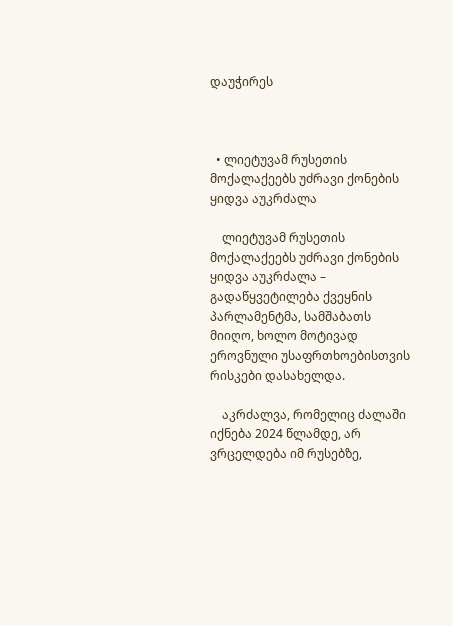დაუჭირეს



  • ლიეტუვამ რუსეთის მოქალაქეებს უძრავი ქონების ყიდვა აუკრძალა

    ლიეტუვამ რუსეთის მოქალაქეებს უძრავი ქონების ყიდვა აუკრძალა – გადაწყვეტილება ქვეყნის პარლამენტმა, სამშაბათს მიიღო, ხოლო მოტივად ეროვნული უსაფრთხოებისთვის რისკები დასახელდა.

    აკრძალვა, რომელიც ძალაში იქნება 2024 წლამდე, არ ვრცელდება იმ რუსებზე,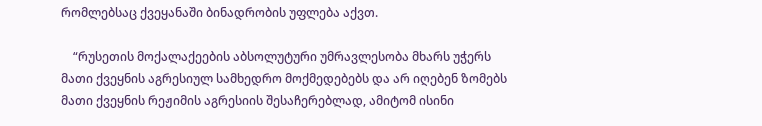რომლებსაც ქვეყანაში ბინადრობის უფლება აქვთ.

    “რუსეთის მოქალაქეების აბსოლუტური უმრავლესობა მხარს უჭერს მათი ქვეყნის აგრესიულ სამხედრო მოქმედებებს და არ იღებენ ზომებს მათი ქვეყნის რეჟიმის აგრესიის შესაჩერებლად, ამიტომ ისინი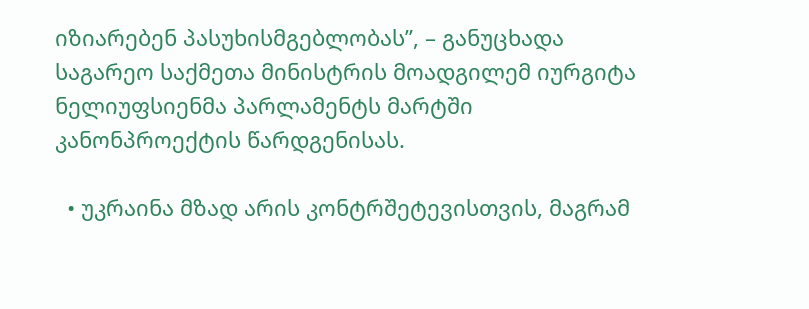იზიარებენ პასუხისმგებლობას”, – განუცხადა საგარეო საქმეთა მინისტრის მოადგილემ იურგიტა ნელიუფსიენმა პარლამენტს მარტში კანონპროექტის წარდგენისას.

  • უკრაინა მზად არის კონტრშეტევისთვის, მაგრამ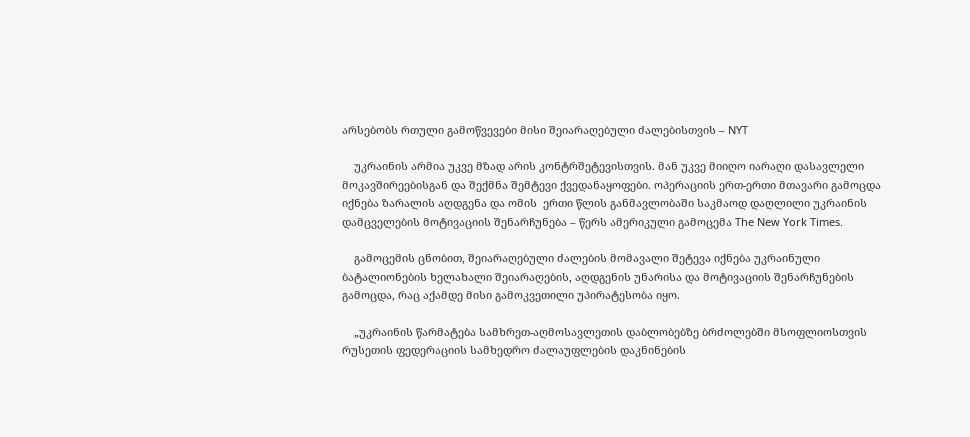არსებობს რთული გამოწვევები მისი შეიარაღებული ძალებისთვის – NYT

    უკრაინის არმია უკვე მზად არის კონტრშეტევისთვის. მან უკვე მიიღო იარაღი დასავლელი მოკავშირეებისგან და შექმნა შემტევი ქვედანაყოფები. ოპერაციის ერთ-ერთი მთავარი გამოცდა იქნება ზარალის აღდგენა და ომის  ერთი წლის განმავლობაში საკმაოდ დაღლილი უკრაინის დამცველების მოტივაციის შენარჩუნება – წერს ამერიკული გამოცემა The New York Times.

    გამოცემის ცნობით, შეიარაღებული ძალების მომავალი შეტევა იქნება უკრაინული ბატალიონების ხელახალი შეიარაღების, აღდგენის უნარისა და მოტივაციის შენარჩუნების  გამოცდა, რაც აქამდე მისი გამოკვეთილი უპირატესობა იყო.

    „უკრაინის წარმატება სამხრეთ-აღმოსავლეთის დაბლობებზე ბრძოლებში მსოფლიოსთვის  რუსეთის ფედერაციის სამხედრო ძალაუფლების დაკნინების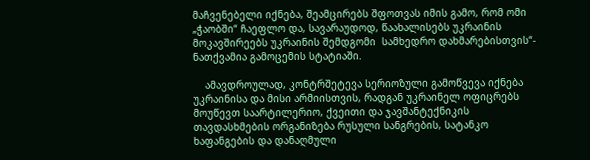მაჩვენებელი იქნება, შეამცირებს შფოთვას იმის გამო, რომ ომი  „ჭაობში“ ჩაეფლო და, სავარაუდოდ, წაახალისებს უკრაინის მოკავშირეებს უკრაინის შემდგომი  სამხედრო დახმარებისთვის“- ნათქვამია გამოცემის სტატიაში.

    ამავდროულად, კონტრშეტევა სერიოზული გამოწვევა იქნება უკრაინისა და მისი არმიისთვის, რადგან უკრაინელ ოფიცრებს მოუწევთ საარტილერიო, ქვეითი და ჯავშანტექნიკის თავდასხმების ორგანიზება რუსული სანგრების, სატანკო ხაფანგების და დანაღმული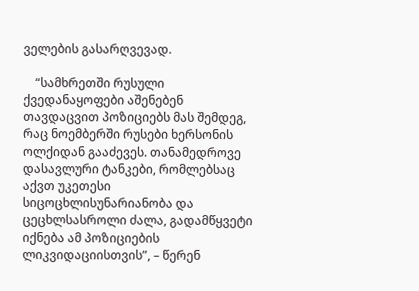ველების გასარღვევად.

    “სამხრეთში რუსული ქვედანაყოფები აშენებენ თავდაცვით პოზიციებს მას შემდეგ, რაც ნოემბერში რუსები ხერსონის ოლქიდან გააძევეს. თანამედროვე დასავლური ტანკები, რომლებსაც აქვთ უკეთესი სიცოცხლისუნარიანობა და ცეცხლსასროლი ძალა, გადამწყვეტი იქნება ამ პოზიციების ლიკვიდაციისთვის”, – წერენ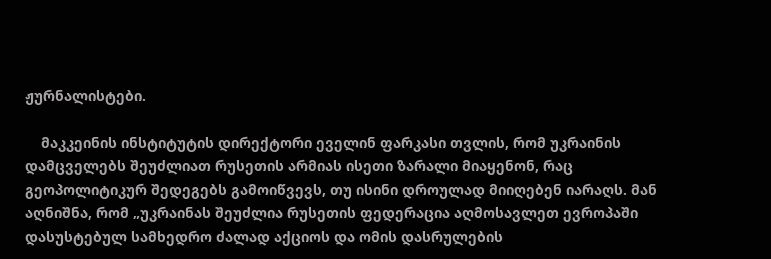ჟურნალისტები.

    მაკკეინის ინსტიტუტის დირექტორი ეველინ ფარკასი თვლის, რომ უკრაინის დამცველებს შეუძლიათ რუსეთის არმიას ისეთი ზარალი მიაყენონ, რაც გეოპოლიტიკურ შედეგებს გამოიწვევს, თუ ისინი დროულად მიიღებენ იარაღს. მან აღნიშნა, რომ „უკრაინას შეუძლია რუსეთის ფედერაცია აღმოსავლეთ ევროპაში დასუსტებულ სამხედრო ძალად აქციოს და ომის დასრულების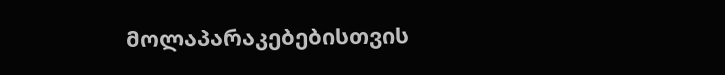მოლაპარაკებებისთვის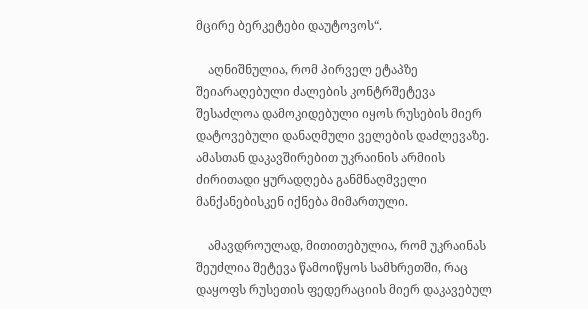მცირე ბერკეტები დაუტოვოს“.

    აღნიშნულია, რომ პირველ ეტაპზე შეიარაღებული ძალების კონტრშეტევა შესაძლოა დამოკიდებული იყოს რუსების მიერ დატოვებული დანაღმული ველების დაძლევაზე. ამასთან დაკავშირებით უკრაინის არმიის ძირითადი ყურადღება განმნაღმველი  მანქანებისკენ იქნება მიმართული.

    ამავდროულად, მითითებულია, რომ უკრაინას შეუძლია შეტევა წამოიწყოს სამხრეთში, რაც დაყოფს რუსეთის ფედერაციის მიერ დაკავებულ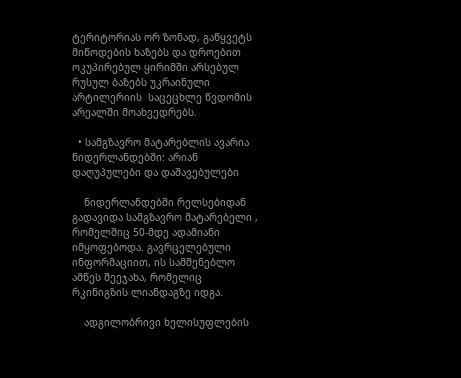ტერიტორიას ორ ზონად, გაწყვეტს მიწოდების ხაზებს და დროებით ოკუპირებულ ყირიმში არსებულ რუსულ ბაზებს უკრაინული არტილერიის  საცეცხლე წვდომის არეალში მოახვედრებს.

  • სამგზავრო მატარებლის ავარია ნიდერლანდებში: არიან დაღუპულები და დაშავებულები

    ნიდერლანდებში რელსებიდან გადავიდა სამგზავრო მატარებელი , რომელშიც 50-მდე ადამიანი იმყოფებოდა. გავრცელებული ინფორმაციით, ის სამშენებლო ამწეს შეეჯახა, რომელიც რკინიგზის ლიანდაგზე იდგა.

    ადგილობრივი ხელისუფლების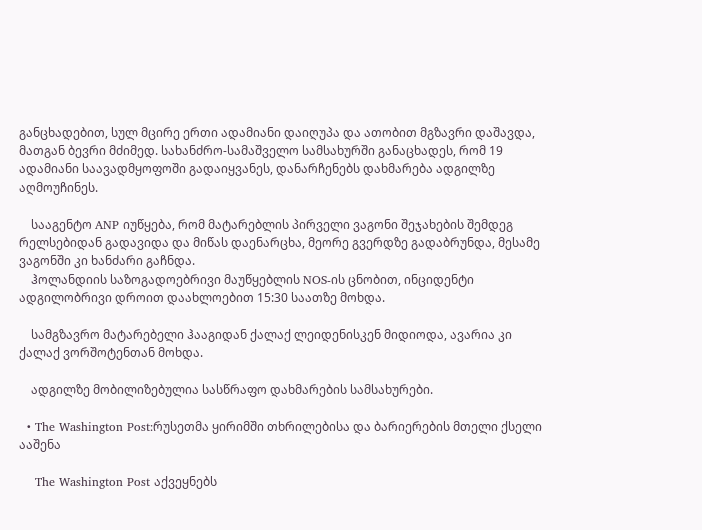განცხადებით, სულ მცირე ერთი ადამიანი დაიღუპა და ათობით მგზავრი დაშავდა, მათგან ბევრი მძიმედ. სახანძრო-სამაშველო სამსახურში განაცხადეს, რომ 19 ადამიანი საავადმყოფოში გადაიყვანეს, დანარჩენებს დახმარება ადგილზე აღმოუჩინეს.

    სააგენტო ANP იუწყება, რომ მატარებლის პირველი ვაგონი შეჯახების შემდეგ რელსებიდან გადავიდა და მიწას დაენარცხა, მეორე გვერდზე გადაბრუნდა, მესამე ვაგონში კი ხანძარი გაჩნდა.
    ჰოლანდიის საზოგადოებრივი მაუწყებლის NOS-ის ცნობით, ინციდენტი ადგილობრივი დროით დაახლოებით 15:30 საათზე მოხდა.

    სამგზავრო მატარებელი ჰააგიდან ქალაქ ლეიდენისკენ მიდიოდა, ავარია კი ქალაქ ვორშოტენთან მოხდა.

    ადგილზე მობილიზებულია სასწრაფო დახმარების სამსახურები.

  • The Washington Post:რუსეთმა ყირიმში თხრილებისა და ბარიერების მთელი ქსელი ააშენა

    The Washington Post აქვეყნებს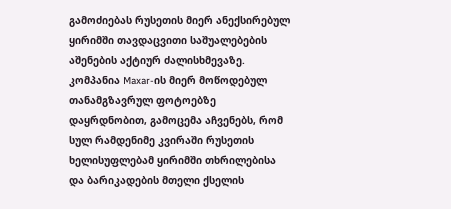გამოძიებას რუსეთის მიერ ანექსირებულ ყირიმში თავდაცვითი საშუალებების აშენების აქტიურ ძალისხმევაზე. კომპანია Maxar-ის მიერ მოწოდებულ თანამგზავრულ ფოტოებზე დაყრდნობით, გამოცემა აჩვენებს, რომ სულ რამდენიმე კვირაში რუსეთის ხელისუფლებამ ყირიმში თხრილებისა და ბარიკადების მთელი ქსელის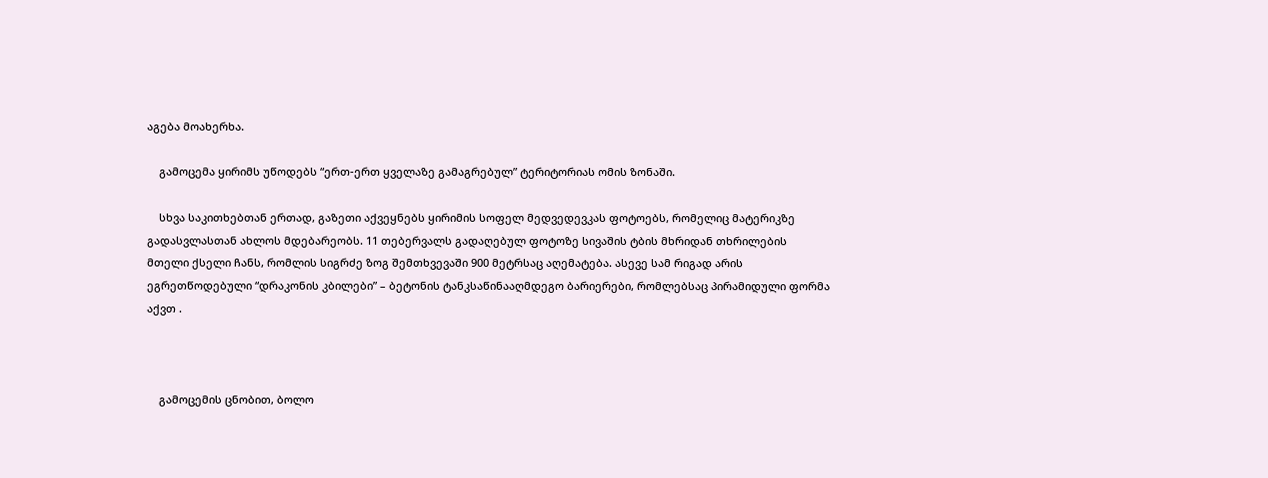აგება მოახერხა.

    გამოცემა ყირიმს უწოდებს “ერთ-ერთ ყველაზე გამაგრებულ” ტერიტორიას ომის ზონაში.

    სხვა საკითხებთან ერთად, გაზეთი აქვეყნებს ყირიმის სოფელ მედვედევკას ფოტოებს, რომელიც მატერიკზე გადასვლასთან ახლოს მდებარეობს. 11 თებერვალს გადაღებულ ფოტოზე სივაშის ტბის მხრიდან თხრილების მთელი ქსელი ჩანს, რომლის სიგრძე ზოგ შემთხვევაში 900 მეტრსაც აღემატება. ასევე სამ რიგად არის  ეგრეთწოდებული “დრაკონის კბილები” – ბეტონის ტანკსაწინააღმდეგო ბარიერები, რომლებსაც პირამიდული ფორმა აქვთ .



    გამოცემის ცნობით, ბოლო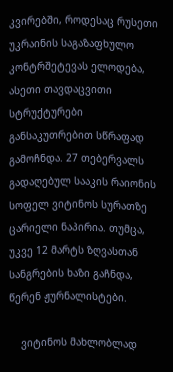კვირებში, როდესაც რუსეთი უკრაინის საგაზაფხულო კონტრშეტევას ელოდება, ასეთი თავდაცვითი სტრუქტურები განსაკუთრებით სწრაფად გამოჩნდა. 27 თებერვალს გადაღებულ სააკის რაიონის სოფელ ვიტინოს სურათზე ცარიელი ნაპირია. თუმცა, უკვე 12 მარტს ზღვასთან სანგრების ხაზი გაჩნდა, წერენ ჟურნალისტები.

    ვიტინოს მახლობლად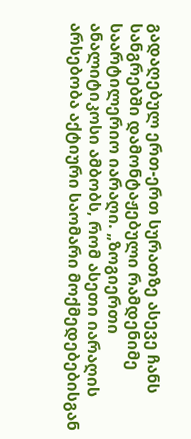გადაღებულ ერთ-ერთ სურათზე ასევე ჩანს სანგრებში დამონტაჟებული რამდენიმე საარტილერიო იარაღი. „ზოგიერთი ანალიტიკოსი ამბობს, რომ ასეთი იარაღის არსებობა აქტიური საომარი მოქმედებებისგან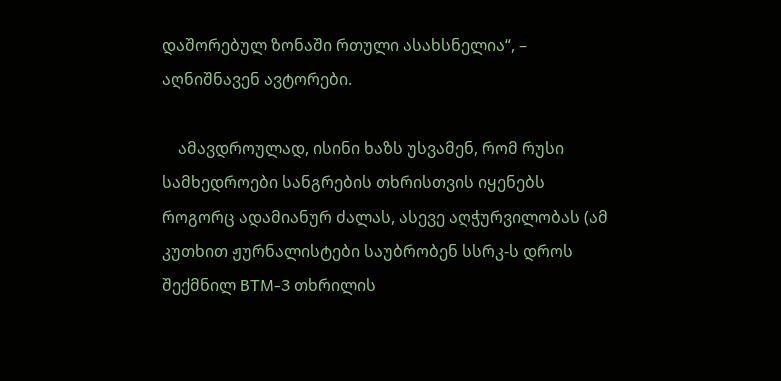დაშორებულ ზონაში რთული ასახსნელია“, – აღნიშნავენ ავტორები.

    ამავდროულად, ისინი ხაზს უსვამენ, რომ რუსი სამხედროები სანგრების თხრისთვის იყენებს როგორც ადამიანურ ძალას, ასევე აღჭურვილობას (ამ კუთხით ჟურნალისტები საუბრობენ სსრკ-ს დროს შექმნილ BTM-3 თხრილის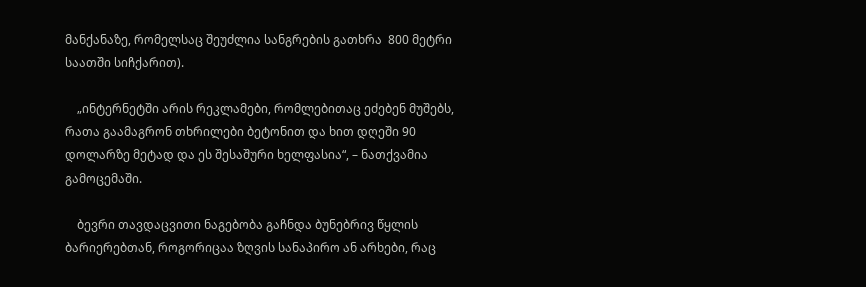მანქანაზე, რომელსაც შეუძლია სანგრების გათხრა  800 მეტრი საათში სიჩქარით).

    „ინტერნეტში არის რეკლამები, რომლებითაც ეძებენ მუშებს, რათა გაამაგრონ თხრილები ბეტონით და ხით დღეში 90 დოლარზე მეტად და ეს შესაშური ხელფასია“, – ნათქვამია გამოცემაში.

    ბევრი თავდაცვითი ნაგებობა გაჩნდა ბუნებრივ წყლის ბარიერებთან, როგორიცაა ზღვის სანაპირო ან არხები, რაც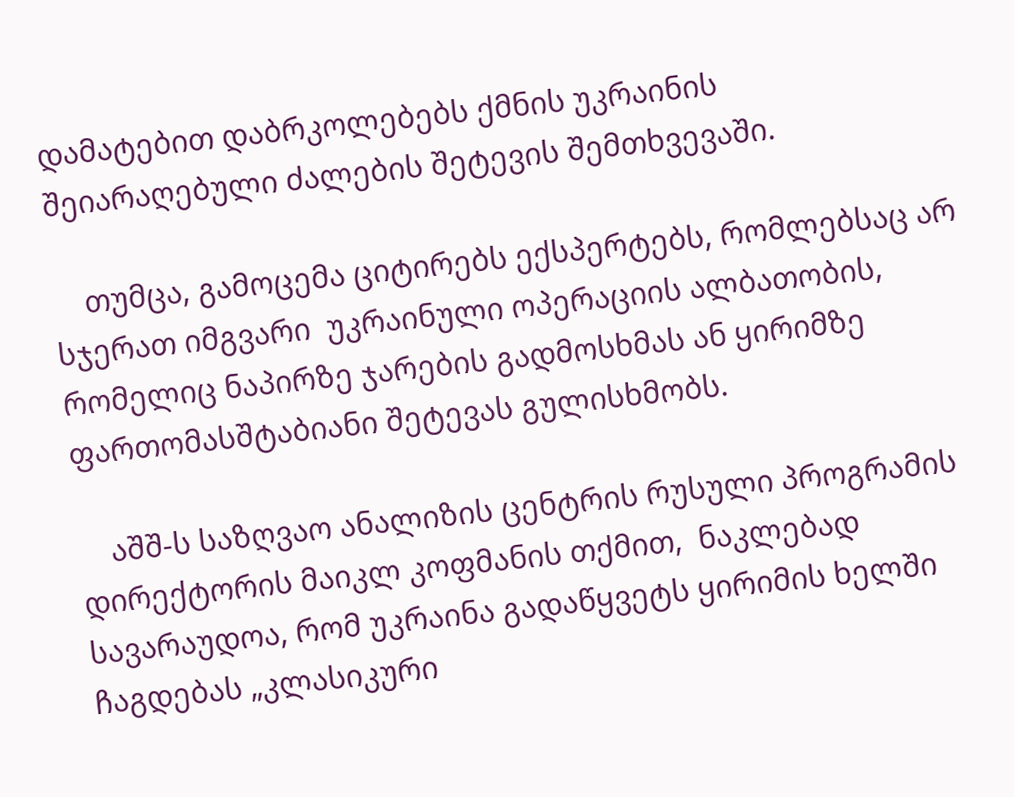დამატებით დაბრკოლებებს ქმნის უკრაინის შეიარაღებული ძალების შეტევის შემთხვევაში.

    თუმცა, გამოცემა ციტირებს ექსპერტებს, რომლებსაც არ სჯერათ იმგვარი  უკრაინული ოპერაციის ალბათობის, რომელიც ნაპირზე ჯარების გადმოსხმას ან ყირიმზე ფართომასშტაბიანი შეტევას გულისხმობს.

    აშშ-ს საზღვაო ანალიზის ცენტრის რუსული პროგრამის დირექტორის მაიკლ კოფმანის თქმით,  ნაკლებად სავარაუდოა, რომ უკრაინა გადაწყვეტს ყირიმის ხელში ჩაგდებას „კლასიკური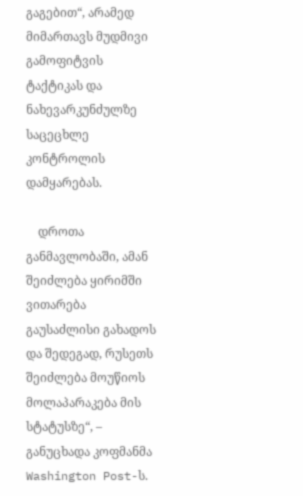გაგებით“, არამედ მიმართავს მუდმივი გამოფიტვის ტაქტიკას და ნახევარკუნძულზე საცეცხლე კონტროლის დამყარებას.

    დროთა განმავლობაში, ამან შეიძლება ყირიმში ვითარება გაუსაძლისი გახადოს და შედეგად, რუსეთს შეიძლება მოუწიოს მოლაპარაკება მის სტატუსზე“, – განუცხადა კოფმანმა Washington Post-ს.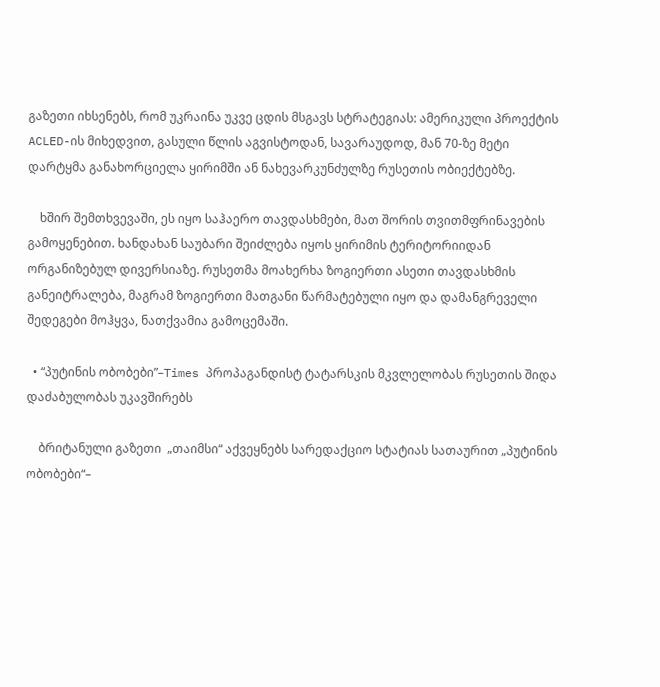გაზეთი იხსენებს, რომ უკრაინა უკვე ცდის მსგავს სტრატეგიას: ამერიკული პროექტის ACLED-ის მიხედვით, გასული წლის აგვისტოდან, სავარაუდოდ, მან 70-ზე მეტი დარტყმა განახორციელა ყირიმში ან ნახევარკუნძულზე რუსეთის ობიექტებზე.

    ხშირ შემთხვევაში, ეს იყო საჰაერო თავდასხმები, მათ შორის თვითმფრინავების გამოყენებით. ხანდახან საუბარი შეიძლება იყოს ყირიმის ტერიტორიიდან ორგანიზებულ დივერსიაზე. რუსეთმა მოახერხა ზოგიერთი ასეთი თავდასხმის განეიტრალება, მაგრამ ზოგიერთი მათგანი წარმატებული იყო და დამანგრეველი შედეგები მოჰყვა, ნათქვამია გამოცემაში.

  • “პუტინის ობობები”–Times პროპაგანდისტ ტატარსკის მკვლელობას რუსეთის შიდა დაძაბულობას უკავშირებს

    ბრიტანული გაზეთი  „თაიმსი“ აქვეყნებს სარედაქციო სტატიას სათაურით „პუტინის ობობები“–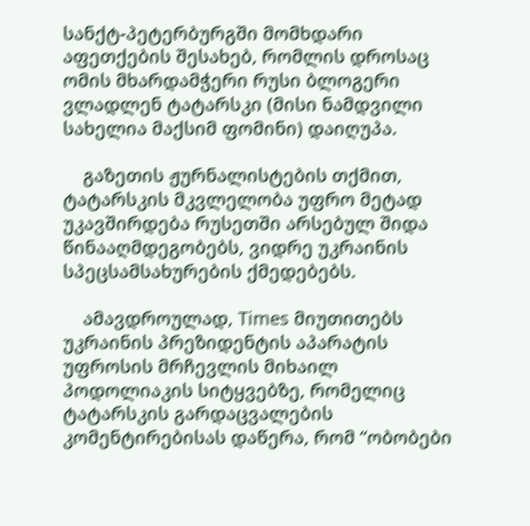სანქტ-პეტერბურგში მომხდარი აფეთქების შესახებ, რომლის დროსაც  ომის მხარდამჭერი რუსი ბლოგერი ვლადლენ ტატარსკი (მისი ნამდვილი სახელია მაქსიმ ფომინი) დაიღუპა.

    გაზეთის ჟურნალისტების თქმით, ტატარსკის მკვლელობა უფრო მეტად უკავშირდება რუსეთში არსებულ შიდა წინააღმდეგობებს, ვიდრე უკრაინის სპეცსამსახურების ქმედებებს.

    ამავდროულად, Times მიუთითებს უკრაინის პრეზიდენტის აპარატის უფროსის მრჩევლის მიხაილ პოდოლიაკის სიტყვებზე, რომელიც ტატარსკის გარდაცვალების კომენტირებისას დაწერა, რომ “ობობები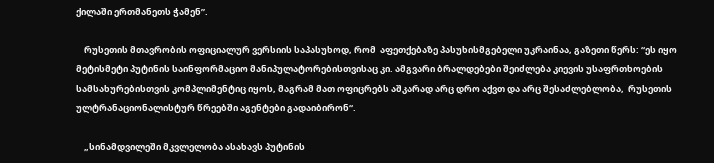ქილაში ერთმანეთს ჭამენ”.

    რუსეთის მთავრობის ოფიციალურ ვერსიის საპასუხოდ, რომ  აფეთქებაზე პასუხისმგებელი უკრაინაა, გაზეთი წერს: “ეს იყო მეტისმეტი პუტინის საინფორმაციო მანიპულატორებისთვისაც კი. ამგვარი ბრალდებები შეიძლება კიევის უსაფრთხოების სამსახურებისთვის კომპლიმენტიც იყოს, მაგრამ მათ ოფიცრებს აშკარად არც დრო აქვთ და არც შესაძლებლობა,  რუსეთის ულტრანაციონალისტურ წრეებში აგენტები გადაიბირონ“.

    „სინამდვილეში მკვლელობა ასახავს პუტინის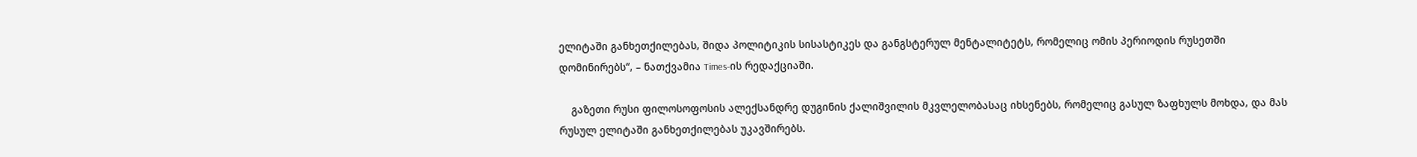ელიტაში განხეთქილებას, შიდა პოლიტიკის სისასტიკეს და განგსტერულ მენტალიტეტს, რომელიც ომის პერიოდის რუსეთში დომინირებს“, – ნათქვამია Times-ის რედაქციაში.

    გაზეთი რუსი ფილოსოფოსის ალექსანდრე დუგინის ქალიშვილის მკვლელობასაც იხსენებს, რომელიც გასულ ზაფხულს მოხდა, და მას რუსულ ელიტაში განხეთქილებას უკავშირებს.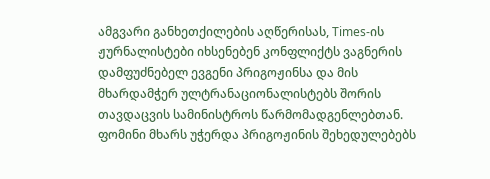ამგვარი განხეთქილების აღწერისას, Times-ის ჟურნალისტები იხსენებენ კონფლიქტს ვაგნერის დამფუძნებელ ევგენი პრიგოჟინსა და მის მხარდამჭერ ულტრანაციონალისტებს შორის თავდაცვის სამინისტროს წარმომადგენლებთან. ფომინი მხარს უჭერდა პრიგოჟინის შეხედულებებს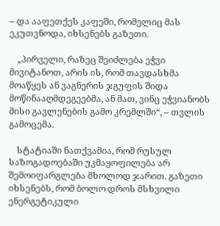– და ააფეთქეს კაფეში, რომელიც მას ეკუთვნოდა, იხსენებს გაზეთი.

    „პირველი, რაზეც შეიძლება ეჭვი მივიტანოთ, არის ის, რომ თავდასხმა მოაწყეს ან ვაგნერის ჯგუფის შიდა მოწინააღმდეგეებმა, ან მათ, ვინც ეჭვიანობს მისი გავლენების გამო კრემლში“, – თვლის გამოცემა.

    სტატიაში ნათქვამია, რომ რუსულ საზოგადოებაში უკმაყოფილება არ შემოიფარგლება მხოლოდ ჯარით. გაზეთი იხსენებს, რომ ბოლო დროს მსხვილი ენერგეტიკული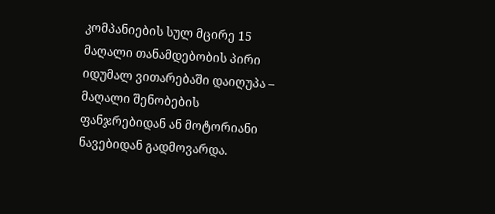კომპანიების სულ მცირე 15 მაღალი თანამდებობის პირი იდუმალ ვითარებაში დაიღუპა – მაღალი შენობების ფანჯრებიდან ან მოტორიანი ნავებიდან გადმოვარდა.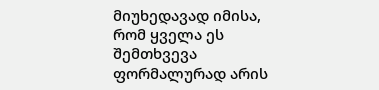მიუხედავად იმისა, რომ ყველა ეს შემთხვევა ფორმალურად არის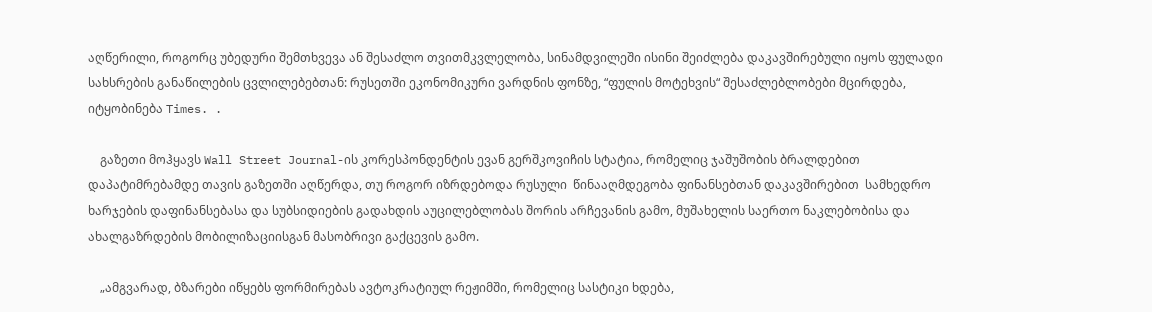აღწერილი, როგორც უბედური შემთხვევა ან შესაძლო თვითმკვლელობა, სინამდვილეში ისინი შეიძლება დაკავშირებული იყოს ფულადი სახსრების განაწილების ცვლილებებთან: რუსეთში ეკონომიკური ვარდნის ფონზე, “ფულის მოტეხვის“ შესაძლებლობები მცირდება, იტყობინება Times. .

    გაზეთი მოჰყავს Wall Street Journal-ის კორესპონდენტის ევან გერშკოვიჩის სტატია, რომელიც ჯაშუშობის ბრალდებით დაპატიმრებამდე თავის გაზეთში აღწერდა, თუ როგორ იზრდებოდა რუსული  წინააღმდეგობა ფინანსებთან დაკავშირებით  სამხედრო ხარჯების დაფინანსებასა და სუბსიდიების გადახდის აუცილებლობას შორის არჩევანის გამო, მუშახელის საერთო ნაკლებობისა და ახალგაზრდების მობილიზაციისგან მასობრივი გაქცევის გამო.

    „ამგვარად, ბზარები იწყებს ფორმირებას ავტოკრატიულ რეჟიმში, რომელიც სასტიკი ხდება,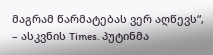მაგრამ წარმატებას ვერ აღწევს“, – ასკვნის Times. პუტინმა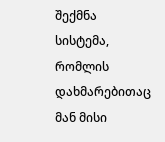შექმნა სისტემა, რომლის დახმარებითაც მან მისი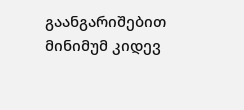გაანგარიშებით მინიმუმ კიდევ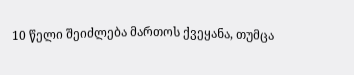10 წელი შეიძლება მართოს ქვეყანა, თუმცა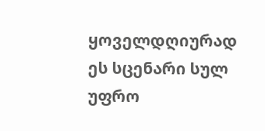ყოველდღიურად ეს სცენარი სულ უფრო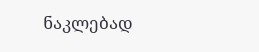ნაკლებად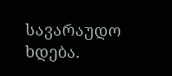სავარაუდო ხდება.